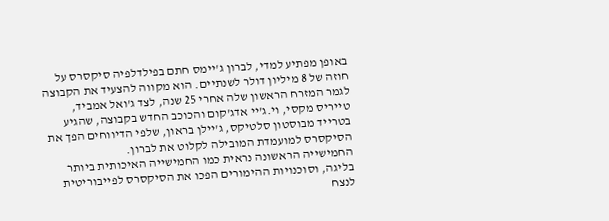באופן מפתיע למדי, לברון ג'יימס חתם בפילדלפיה סיקסרס על חוזה של 8 מיליון דולר לשנתיים. הוא מקווה להצעיד את הקבוצה לגמר המזרח הראשון שלה אחרי 25 שנה, לצד ג'ואל אמביד, טייריס מקסי, וי.ג'יי אדג'קום והכוכב החדש בקבוצה, שהגיע בטרייד מבוסטון סלטיקס, ג'יילן בראון, שלפי הדיווחים הפך את הסיקסרס למועמדת המובילה לקלוט את לברון.
החמישייה הראשונה נראית כמו החמישייה האיכותית ביותר בליגה, וסוכנויות ההימורים הפכו את הסיקסרס לפייבוריטית לנצח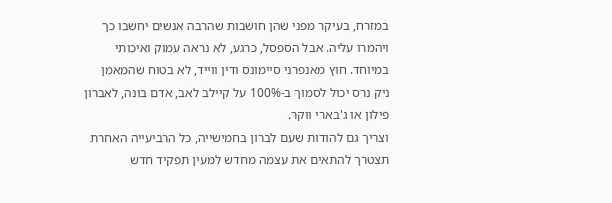במזרח, בעיקר מפני שהן חושבות שהרבה אנשים יחשבו כך ויהמרו עליה. אבל הספסל, כרגע, לא נראה עמוק ואיכותי במיוחד. חוץ מאנפרני סיימונס ודין ווייד, לא בטוח שהמאמן ניק נרס יכול לסמוך ב-100% על קיילב לאב, אדם בונה, לאברון פילון או ג'בארי ווקר.
וצריך גם להודות שעם לברון בחמישייה, כל הרביעייה האחרת תצטרך להתאים את עצמה מחדש למעין תפקיד חדש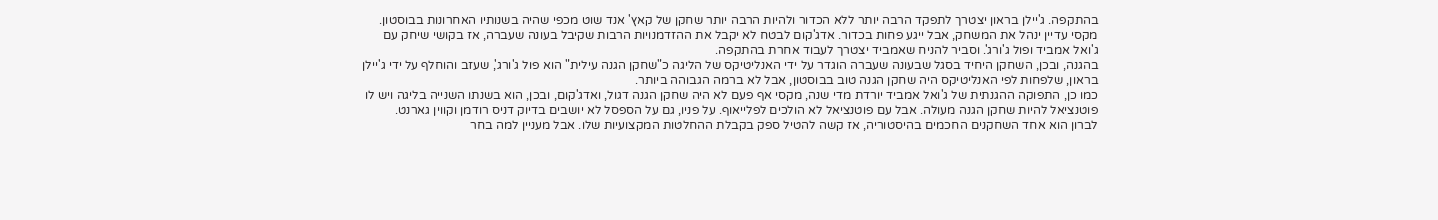בהתקפה. ג'יילן בראון יצטרך לתפקד הרבה יותר ללא הכדור ולהיות הרבה יותר שחקן של קאץ' אנד שוט מכפי שהיה בשנותיו האחרונות בבוסטון.
מקסי עדיין ינהל את המשחק, אבל ייגע פחות בכדור. אדג'קום לבטח לא יקבל את ההזדמנויות הרבות שקיבל בעונה שעברה, אז בקושי שיחק עם ג'ואל אמביד ופול ג'ורג'. וסביר להניח שאמביד יצטרך לעבוד אחרת בהתקפה.
בהגנה, ובכן, השחקן היחיד בסגל שבעונה שעברה הוגדר על ידי האנליטיקס של הליגה כ"שחקן הגנה עילית" הוא פול ג'ורג', שעזב והוחלף על ידי ג'יילן בראון, שלפחות לפי האנליטיקס היה שחקן הגנה טוב בבוסטון, אבל לא ברמה הגבוהה ביותר.
כמו כן, התפוקה ההגנתית של ג'ואל אמביד יורדת מדי שנה, מקסי אף פעם לא היה שחקן הגנה דגול, ואדג'קום, ובכן, הוא בשנתו השנייה בליגה ויש לו פוטנציאל להיות שחקן הגנה מעולה. אבל עם פוטנציאל לא הולכים לפלייאוף. על פניו, גם על הספסל לא יושבים בדיוק דניס רודמן וקווין גארנט.
לברון הוא אחד השחקנים החכמים בהיסטוריה, אז קשה להטיל ספק בקבלת ההחלטות המקצועיות שלו. אבל מעניין למה בחר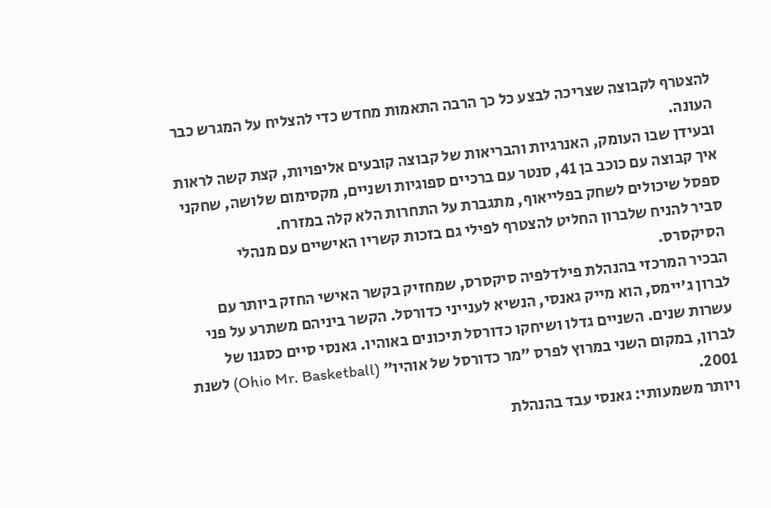להצטרף לקבוצה שצריכה לבצע כל כך הרבה התאמות מחדש כדי להצליח על המגרש כבר העונה.
ובעידן שבו העומק, האנרגיות והבריאות של קבוצה קובעים אליפויות, קצת קשה לראות איך קבוצה עם כוכב בן 41, סנטר עם ברכיים ספוגיות ושניים, מקסימום שלושה, שחקני ספסל שיכולים לשחק בפלייאוף, מתגברת על התחרות הלא קלה במזרח.
סביר להניח שלברון החליט להצטרף לפילי גם בזכות קשריו האישיים עם מנהלי הסיקסרס.
הבכיר המרכזי בהנהלת פילדלפיה סיקסרס, שמחזיק בקשר האישי החזק ביותר עם לברון ג'יימס, הוא מייק גאנסי, הנשיא לענייני כדורסל. הקשר ביניהם משתרע על פני עשרות שנים. השניים גדלו ושיחקו כדורסל תיכונים באוהיו. גאנסי סיים כסגנו של לברון, במקום השני במרוץ לפרס "מר כדורסל של אוהיו" (Ohio Mr. Basketball) לשנת 2001.
ויותר משמעותי: גאנסי עבד בהנהלת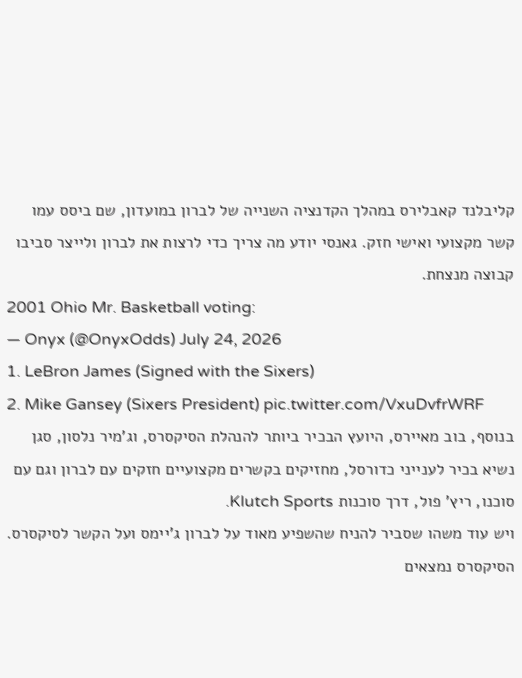קליבלנד קאבלירס במהלך הקדנציה השנייה של לברון במועדון, שם ביסס עמו קשר מקצועי ואישי חזק. גאנסי יודע מה צריך כדי לרצות את לברון ולייצר סביבו קבוצה מנצחת.
2001 Ohio Mr. Basketball voting:
— Onyx (@OnyxOdds) July 24, 2026
1. LeBron James (Signed with the Sixers)
2. Mike Gansey (Sixers President) pic.twitter.com/VxuDvfrWRF
בנוסף, בוב מאיירס, היועץ הבכיר ביותר להנהלת הסיקסרס, וג'מיר נלסון, סגן נשיא בכיר לענייני כדורסל, מחזיקים בקשרים מקצועיים חזקים עם לברון וגם עם סוכנו, ריץ' פול, דרך סוכנות Klutch Sports.
ויש עוד משהו שסביר להניח שהשפיע מאוד על לברון ג'יימס ועל הקשר לסיקסרס.
הסיקסרס נמצאים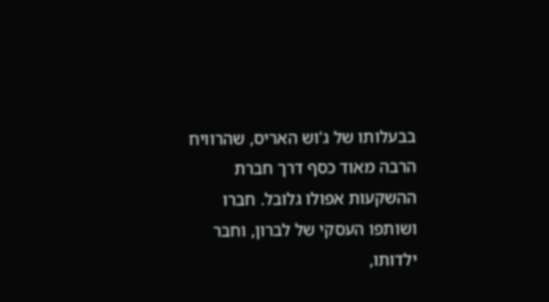בבעלותו של ג'וש האריס, שהרוויח הרבה מאוד כסף דרך חברת ההשקעות אפולו גלובל. חברו ושותפו העסקי של לברון, וחבר ילדותו,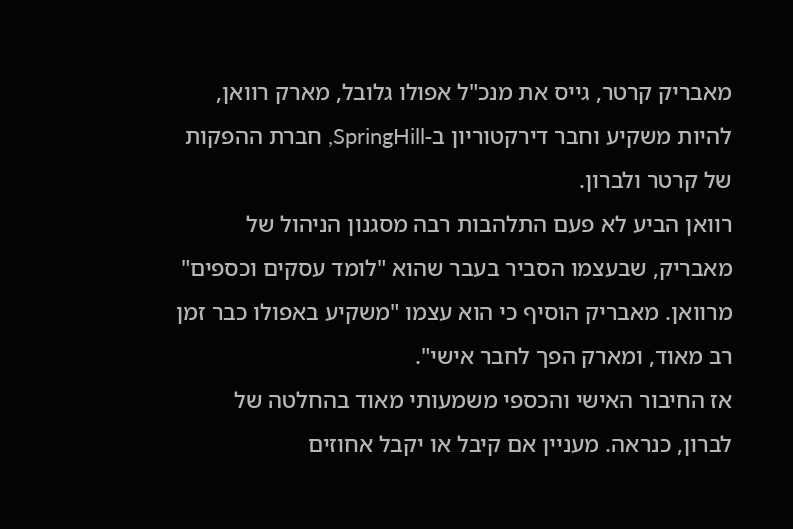מאבריק קרטר, גייס את מנכ"ל אפולו גלובל, מארק רוואן, להיות משקיע וחבר דירקטוריון ב-SpringHill, חברת ההפקות של קרטר ולברון.
רוואן הביע לא פעם התלהבות רבה מסגנון הניהול של מאבריק, שבעצמו הסביר בעבר שהוא "לומד עסקים וכספים" מרוואן. מאבריק הוסיף כי הוא עצמו "משקיע באפולו כבר זמן רב מאוד, ומארק הפך לחבר אישי".
אז החיבור האישי והכספי משמעותי מאוד בהחלטה של לברון, כנראה. מעניין אם קיבל או יקבל אחוזים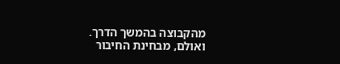מהקבוצה בהמשך הדרך. ואולם, מבחינת החיבור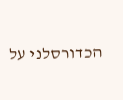הכדורסלני על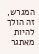המגרש, זה הולך להיות מאתגר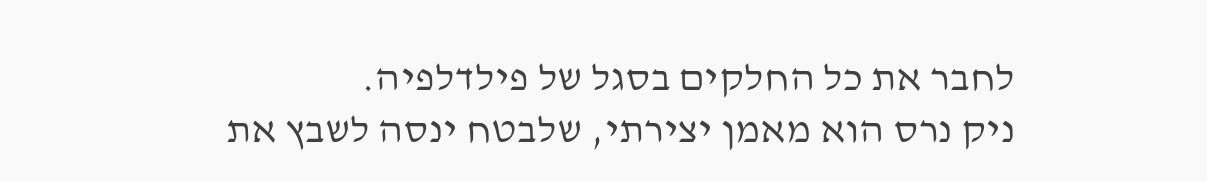לחבר את כל החלקים בסגל של פילדלפיה.
ניק נרס הוא מאמן יצירתי, שלבטח ינסה לשבץ את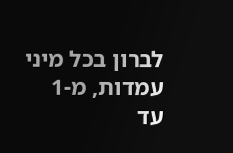לברון בכל מיני עמדות, מ-1 עד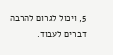5, ויכול לגרום להרבה דברים לעבוד.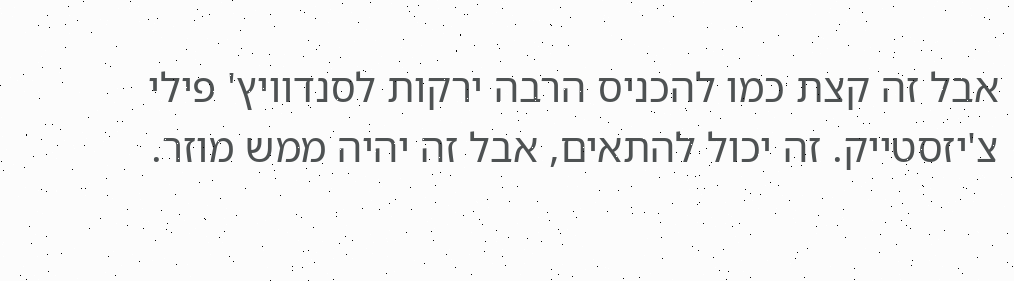אבל זה קצת כמו להכניס הרבה ירקות לסנדוויץ' פילי צ'יזסטייק. זה יכול להתאים, אבל זה יהיה ממש מוזר.